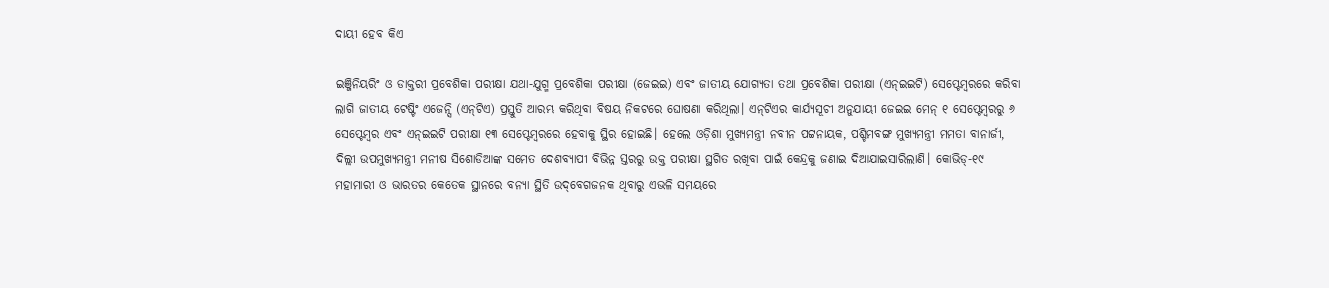ଦାୟୀ ହେବ କିଏ

ଇଞ୍ଜିନିୟରିଂ ଓ ଡାକ୍ତରୀ ପ୍ରବେଶିକା ପରୀକ୍ଷା ଯଥା-ଯୁଗ୍ମ ପ୍ରବେଶିକା ପରୀକ୍ଷା (ଜେଇଇ) ଏବଂ ଜାତୀୟ ଯୋଗ୍ୟତା ତଥା ପ୍ରବେଶିକା ପରୀକ୍ଷା (ଏନ୍‌ଇଇଟି) ସେପ୍ଟେମ୍ବରରେ କରିବା ଲାଗି ଜାତୀୟ ଟେଷ୍ଟିଂ ଏଜେନ୍ସି (ଏନ୍‌ଟିଏ) ପ୍ରସ୍ତୁତି ଆରମ୍ଭ କରିଥିବା ବିଷୟ ନିକଟରେ ଘୋଷଣା କରିଥିଲା। ଏନ୍‌ଟିଏର କାର୍ଯ୍ୟସୂଚୀ ଅନୁଯାୟୀ ଜେଇଇ ମେନ୍‌ ୧ ସେପ୍ଟେମ୍ବରରୁ ୬ ସେପ୍ଟେମ୍ବର ଏବଂ ଏନ୍‌ଇଇଟି ପରୀକ୍ଷା ୧୩ ସେପ୍ଟେମ୍ବରରେ ହେବାକୁ ସ୍ଥିର ହୋଇଛି। ହେଲେ ଓଡ଼ିଶା ମୁଖ୍ୟମନ୍ତ୍ରୀ ନବୀନ ପଟ୍ଟନାୟକ, ପଶ୍ଚିମବଙ୍ଗ ମୁଖ୍ୟମନ୍ତ୍ରୀ ମମତା ବାନାର୍ଜୀ, ଦିଲ୍ଲୀ ଉପମୁଖ୍ୟମନ୍ତ୍ରୀ ମନୀଷ ସିଶୋଡିଆଙ୍କ ସମେତ ଦେଶବ୍ୟାପୀ ବିଭିନ୍ନ ସ୍ତରରୁ ଉକ୍ତ ପରୀକ୍ଷା ସ୍ଥଗିତ ରଖିବା ପାଇଁ କେନ୍ଦ୍ରକୁ ଜଣାଇ ଦିଆଯାଇସାରିଲାଣି। କୋଭିଡ୍‌-୧୯ ମହାମାରୀ ଓ ଭାରତର କେତେକ ସ୍ଥାନରେ ବନ୍ୟା ସ୍ଥିତି ଉଦ୍‌ବେଗଜନକ ଥିବାରୁ ଏଭଳି ସମୟରେ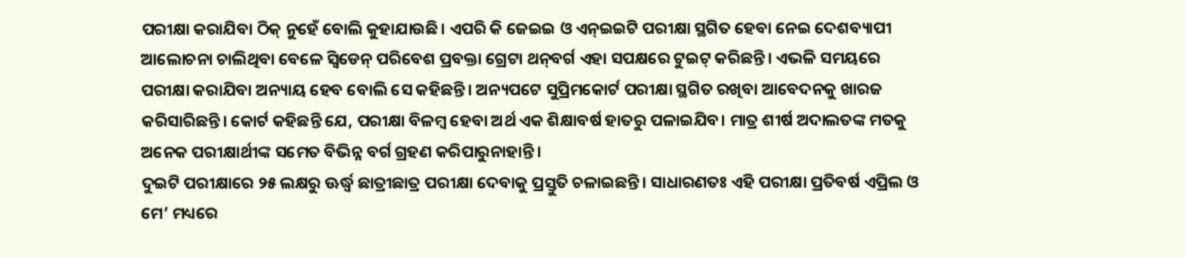ପରୀକ୍ଷା କରାଯିବା ଠିକ୍‌ ନୁହେଁ ବୋଲି କୁହାଯାଉଛି। ଏପରି କି ଜେଇଇ ଓ ଏନ୍‌ଇଇଟି ପରୀକ୍ଷା ସ୍ଥଗିତ ହେବା ନେଇ ଦେଶବ୍ୟାପୀ ଆଲୋଚନା ଚାଲିଥିବା ବେଳେ ସ୍ବିଡେନ୍‌ ପରିବେଶ ପ୍ରବକ୍ତା ଗ୍ରେଟା ଥନ୍‌ବର୍ଗ ଏହା ସପକ୍ଷରେ ଟୁଇଟ୍‌ କରିଛନ୍ତି। ଏଭଳି ସମୟରେ ପରୀକ୍ଷା କରାଯିବା ଅନ୍ୟାୟ ହେବ ବୋଲି ସେ କହିଛନ୍ତି। ଅନ୍ୟପଟେ ସୁପ୍ରିମକୋର୍ଟ ପରୀକ୍ଷା ସ୍ଥଗିତ ରଖିବା ଆବେଦନକୁ ଖାରଜ କରିସାରିଛନ୍ତି। କୋର୍ଟ କହିଛନ୍ତି ଯେ, ପରୀକ୍ଷା ବିଳମ୍ବ ହେବା ଅର୍ଥ ଏକ ଶିକ୍ଷାବର୍ଷ ହାତରୁ ପଳାଇଯିବ। ମାତ୍ର ଶୀର୍ଷ ଅଦାଲତଙ୍କ ମତକୁ ଅନେକ ପରୀକ୍ଷାର୍ଥୀଙ୍କ ସମେତ ବିଭିନ୍ନ ବର୍ଗ ଗ୍ରହଣ କରିପାରୁନାହାନ୍ତି।
ଦୁଇଟି ପରୀକ୍ଷାରେ ୨୫ ଲକ୍ଷରୁ ଊର୍ଦ୍ଧ୍ୱ ଛାତ୍ରୀଛାତ୍ର ପରୀକ୍ଷା ଦେବାକୁ ପ୍ରସ୍ତୁତି ଚଳାଇଛନ୍ତି। ସାଧାରଣତଃ ଏହି ପରୀକ୍ଷା ପ୍ରତିବର୍ଷ ଏପ୍ରିଲ ଓ ମେ’ ମଧ୍ୟରେ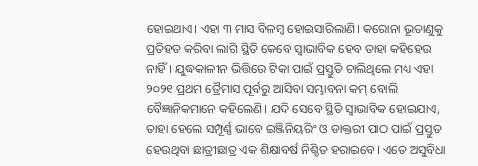ହୋଇଥାଏ। ଏହା ୩ ମାସ ବିଳମ୍ବ ହୋଇସାରିଲାଣି। କରୋନା ଭୂତାଣୁକୁ ପ୍ରତିହତ କରିବା ଲାଗି ସ୍ଥିତି କେବେ ସ୍ବାଭାବିକ ହେବ ତାହା କହିହେଉ ନାହିଁ। ଯୁଦ୍ଧକାଳୀନ ଭିତ୍ତିରେ ଟିକା ପାଇଁ ପ୍ରସ୍ତୁତି ଚାଲିଥିଲେ ମଧ୍ୟ ଏହା ୨୦୨୧ ପ୍ରଥମ ତ୍ରୈମାସ ପୂର୍ବରୁ ଆସିବା ସମ୍ଭାବନା କମ୍‌ ବୋଲି ବୈଜ୍ଞାନିକମାନେ କହିଲେଣି। ଯଦି ସେବେ ସ୍ଥିତି ସ୍ବାଭାବିକ ହୋଇଯାଏ, ତାହା ହେଲେ ସମ୍ପୂର୍ଣ୍ଣ ଭାବେ ଇଞ୍ଜିନିୟରିଂ ଓ ଡାକ୍ତରୀ ପାଠ ପାଇଁ ପ୍ରସ୍ତୁତ ହେଉଥିବା ଛାତ୍ରୀଛାତ୍ର ଏକ ଶିକ୍ଷାବର୍ଷ ନିଶ୍ଚିତ ହରାଇବେ। ଏତେ ଅସୁବିଧା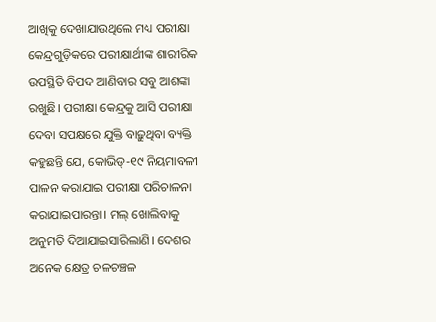ଆଖିକୁ ଦେଖାଯାଉଥିଲେ ମଧ୍ୟ ପରୀକ୍ଷା କେନ୍ଦ୍ରଗୁଡ଼ିକରେ ପରୀକ୍ଷାର୍ଥୀଙ୍କ ଶାରୀରିକ ଉପସ୍ଥିତି ବିପଦ ଆଣିବାର ସବୁ ଆଶଙ୍କା ରଖୁଛି। ପରୀକ୍ଷା କେନ୍ଦ୍ରକୁ ଆସି ପରୀକ୍ଷା ଦେବା ସପକ୍ଷରେ ଯୁକ୍ତି ବାଢ଼ୁଥିବା ବ୍ୟକ୍ତି କହୁଛନ୍ତି ଯେ, କୋଭିଡ୍‌-୧୯ ନିୟମାବଳୀ ପାଳନ କରାଯାଇ ପରୀକ୍ଷା ପରିଚାଳନା କରାଯାଇପାରନ୍ତା। ମଲ୍‌ ଖୋଲିବାକୁ ଅନୁମତି ଦିଆଯାଇସାରିଲାଣି। ଦେଶର ଅନେକ କ୍ଷେତ୍ର ଚଳଚଞ୍ଚଳ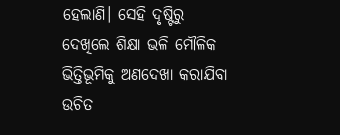ହେଲାଣି। ସେହି ଦୃଷ୍ଟିରୁ ଦେଖିଲେ ଶିକ୍ଷା ଭଳି ମୌଳିକ ଭିତ୍ତିଭୂମିକୁ ଅଣଦେଖା କରାଯିବା ଉଚିତ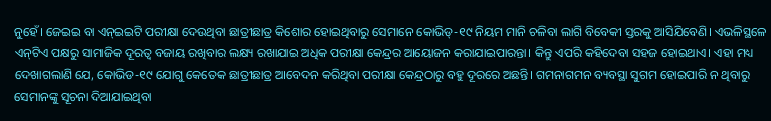ନୁହେଁ। ଜେଇଇ ବା ଏନ୍‌ଇଇଟି ପରୀକ୍ଷା ଦେଉଥିବା ଛାତ୍ରୀଛାତ୍ର କିଶୋର ହୋଇଥିବାରୁ ସେମାନେ କୋଭିଡ୍‌-୧୯ ନିୟମ ମାନି ଚଳିବା ଲାଗି ବିବେକୀ ସ୍ତରକୁ ଆସିଯିବେଣି। ଏଭଳିସ୍ଥଳେ ଏନ୍‌ଟିଏ ପକ୍ଷରୁ ସାମାଜିକ ଦୂରତ୍ୱ ବଜାୟ ରଖିବାର ଲକ୍ଷ୍ୟ ରଖାଯାଇ ଅଧିକ ପରୀକ୍ଷା କେନ୍ଦ୍ରର ଆୟୋଜନ କରାଯାଇପାରନ୍ତା। କିନ୍ତୁ ଏପରି କହିଦେବା ସହଜ ହୋଇଥାଏ। ଏହା ମଧ୍ୟ ଦେଖାଗଲାଣି ଯେ, କୋଭିଡ-୧୯ ଯୋଗୁ କେତେକ ଛାତ୍ରୀଛାତ୍ର ଆବେଦନ କରିଥିବା ପରୀକ୍ଷା କେନ୍ଦ୍ରଠାରୁ ବହୁ ଦୂରରେ ଅଛନ୍ତି। ଗମନାଗମନ ବ୍ୟବସ୍ଥା ସୁଗମ ହୋଇପାରି ନ ଥିବାରୁ ସେମାନଙ୍କୁ ସୂଚନା ଦିଆଯାଇଥିବା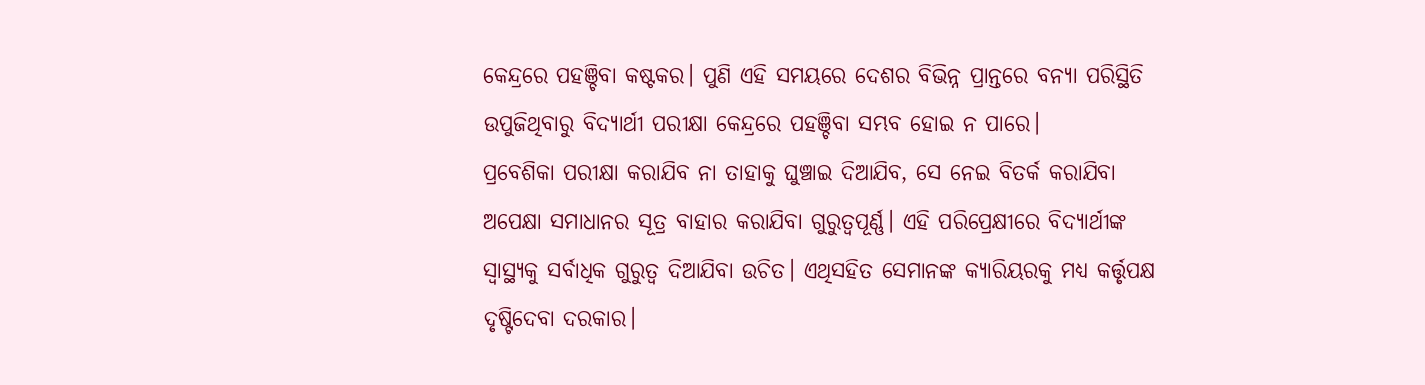କେନ୍ଦ୍ରରେ ପହଞ୍ଚିବା କଷ୍ଟକର। ପୁଣି ଏହି ସମୟରେ ଦେଶର ବିଭିନ୍ନ ପ୍ରାନ୍ତରେ ବନ୍ୟା ପରିସ୍ଥିତି ଉପୁଜିଥିବାରୁ ବିଦ୍ୟାର୍ଥୀ ପରୀକ୍ଷା କେନ୍ଦ୍ରରେ ପହଞ୍ଚିବା ସମ୍ଭବ ହୋଇ ନ ପାରେ।
ପ୍ରବେଶିକା ପରୀକ୍ଷା କରାଯିବ ନା ତାହାକୁ ଘୁଞ୍ଚାଇ ଦିଆଯିବ, ସେ ନେଇ ବିତର୍କ କରାଯିବା ଅପେକ୍ଷା ସମାଧାନର ସୂତ୍ର ବାହାର କରାଯିବା ଗୁରୁତ୍ୱପୂର୍ଣ୍ଣ। ଏହି ପରିପ୍ରେକ୍ଷୀରେ ବିଦ୍ୟାର୍ଥୀଙ୍କ ସ୍ବାସ୍ଥ୍ୟକୁ ସର୍ବାଧିକ ଗୁରୁତ୍ୱ ଦିଆଯିବା ଉଚିତ। ଏଥିସହିତ ସେମାନଙ୍କ କ୍ୟାରିୟରକୁ ମଧ୍ୟ କର୍ତ୍ତୃପକ୍ଷ ଦୃଷ୍ଟିଦେବା ଦରକାର।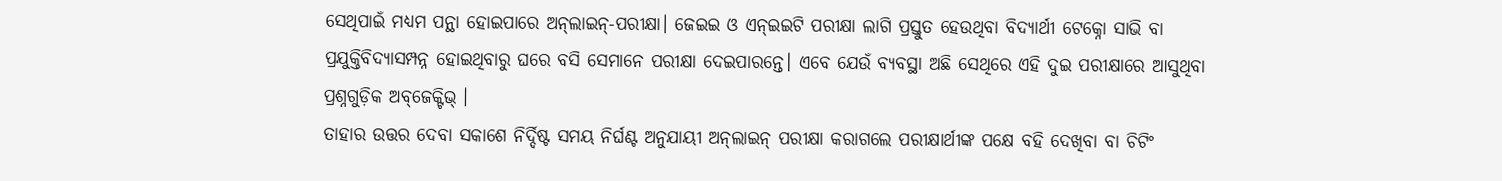ସେଥିପାଇଁ ମଧ୍ୟମ ପନ୍ଥା ହୋଇପାରେ ଅନ୍‌ଲାଇନ୍‌-ପରୀକ୍ଷା। ଜେଇଇ ଓ ଏନ୍‌ଇଇଟି ପରୀକ୍ଷା ଲାଗି ପ୍ରସ୍ତୁତ ହେଉଥିବା ବିଦ୍ୟାର୍ଥୀ ଟେକ୍ନୋ ସାଭି ବା ପ୍ରଯୁକ୍ତିବିଦ୍ୟାସମ୍ପନ୍ନ ହୋଇଥିବାରୁ ଘରେ ବସି ସେମାନେ ପରୀକ୍ଷା ଦେଇପାରନ୍ତେ। ଏବେ ଯେଉଁ ବ୍ୟବସ୍ଥା ଅଛି ସେଥିରେ ଏହି ଦୁଇ ପରୀକ୍ଷାରେ ଆସୁଥିବା ପ୍ରଶ୍ନଗୁଡ଼ିକ ଅବ୍‌ଜେକ୍ଟିଭ୍‌ ।
ତାହାର ଉତ୍ତର ଦେବା ସକାଶେ ନିର୍ଦ୍ଦିଷ୍ଟ ସମୟ ନିର୍ଘଣ୍ଟ ଅନୁଯାୟୀ ଅନ୍‌ଲାଇନ୍‌ ପରୀକ୍ଷା କରାଗଲେ ପରୀକ୍ଷାର୍ଥୀଙ୍କ ପକ୍ଷେ ବହି ଦେଖିବା ବା ଚିଟିଂ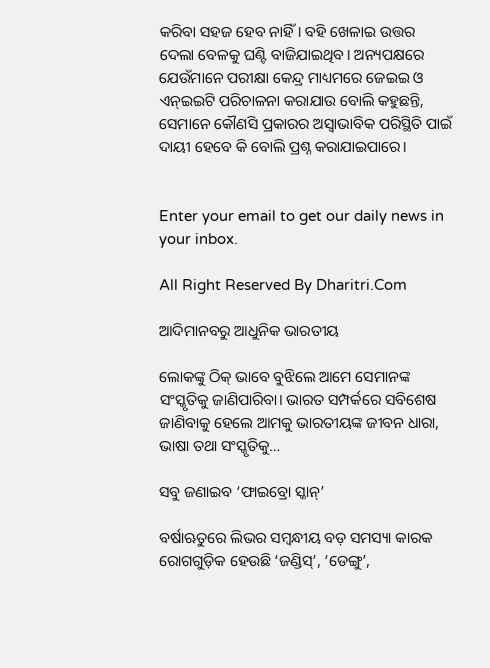କରିବା ସହଜ ହେବ ନାହିଁ। ବହି ଖେଳାଇ ଉତ୍ତର ଦେଲା ବେଳକୁ ଘଣ୍ଟି ବାଜିଯାଇଥିବ। ଅନ୍ୟପକ୍ଷରେ ଯେଉଁମାନେ ପରୀକ୍ଷା କେନ୍ଦ୍ର ମାଧ୍ୟମରେ ଜେଇଇ ଓ ଏନ୍‌ଇଇଟି ପରିଚାଳନା କରାଯାଉ ବୋଲି କହୁଛନ୍ତି, ସେମାନେ କୌଣସି ପ୍ରକାରର ଅସ୍ବାଭାବିକ ପରିସ୍ଥିତି ପାଇଁ ଦାୟୀ ହେବେ କି ବୋଲି ପ୍ରଶ୍ନ କରାଯାଇପାରେ।


Enter your email to get our daily news in your inbox.

All Right Reserved By Dharitri.Com

ଆଦିମାନବରୁ ଆଧୁନିକ ଭାରତୀୟ

ଲୋକଙ୍କୁ ଠିକ୍‌ ଭାବେ ବୁଝିଲେ ଆମେ ସେମାନଙ୍କ ସଂସ୍କୃତିକୁ ଜାଣିପାରିବା। ଭାରତ ସମ୍ପର୍କରେ ସବିଶେଷ ଜାଣିବାକୁ ହେଲେ ଆମକୁ ଭାରତୀୟଙ୍କ ଜୀବନ ଧାରା, ଭାଷା ତଥା ସଂସ୍କୃତିକୁ…

ସବୁ ଜଣାଇବ ‘ଫାଇବ୍ରୋ ସ୍କାନ୍‌’

ବର୍ଷାଋତୁରେ ଲିଭର ସମ୍ବନ୍ଧୀୟ ବଡ଼ ସମସ୍ୟା କାରକ ରୋଗଗୁଡ଼ିକ ହେଉଛି ‘ଜଣ୍ଡିସ୍‌’, ‘ଡେଙ୍ଗୁ’,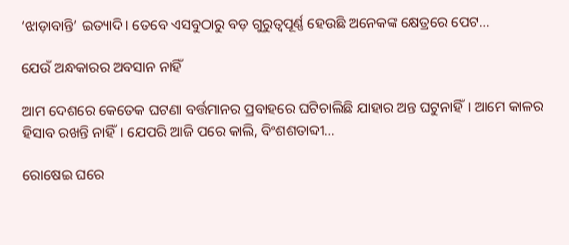‘ଝାଡ଼ାବାନ୍ତି’ ଇତ୍ୟାଦି। ତେବେ ଏସବୁଠାରୁ ବଡ଼ ଗୁରୁତ୍ୱପୂର୍ଣ୍ଣ ହେଉଛି ଅନେକଙ୍କ କ୍ଷେତ୍ରରେ ପେଟ…

ଯେଉଁ ଅନ୍ଧକାରର ଅବସାନ ନାହିଁ

ଆମ ଦେଶରେ କେତେକ ଘଟଣା ବର୍ତ୍ତମାନର ପ୍ରବାହରେ ଘଟିଚାଲିଛି ଯାହାର ଅନ୍ତ ଘଟୁନାହିଁ। ଆମେ କାଳର ହିସାବ ରଖନ୍ତି ନାହିଁ। ଯେପରି ଆଜି ପରେ କାଲି, ବିଂଶଶତାବ୍ଦୀ…

ରୋଷେଇ ଘରେ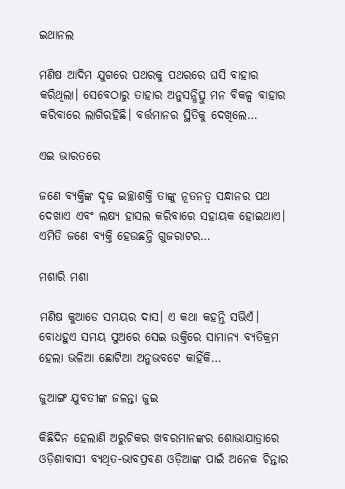ଇଥାନଲ

ମଣିଷ ଆଦିମ ଯୁଗରେ ପଥରକୁ ପଥରରେ ଘସି ବାହାର କରିଥିଲା। ସେବେଠାରୁ ତାହାର ଅନୁସନ୍ଧିତ୍ସୁ ମନ ବିକଳ୍ପ ବାହାର କରିବାରେ ଲାଗିରହିଛି। ବର୍ତ୍ତମାନର ସ୍ଥିତିକୁ ଦେଖିଲେ…

ଏଇ ଭାରତରେ

ଜଣେ ବ୍ୟକ୍ତିଙ୍କ ଦୃଢ଼ ଇଚ୍ଛାଶକ୍ତି ତାଙ୍କୁ ନୂତନତ୍ୱ ସନ୍ଧାନର ପଥ ଦେଖାଏ ଏବଂ ଲକ୍ଷ୍ୟ ହାସଲ କରିବାରେ ସହାୟକ ହୋଇଥାଏ। ଏମିତି ଜଣେ ବ୍ୟକ୍ତି ହେଉଛନ୍ତି ଗୁଜରାଟର…

ମଶାରି ମଶା

ମଣିଷ କୁଆଡେ ସମୟର ଦାସ। ଏ କଥା କହନ୍ତି ସଭିଏଁ। ବୋଧହୁଏ ସମୟ ସୁଅରେ ସେଇ ଉକ୍ତିରେ ସାମାନ୍ୟ ବ୍ୟତିକ୍ରମ ହେଲା ଭଳିଆ ଛୋଟିଆ ଅନୁଭବଟେ କାହିଁକି…

ଜୁଆଙ୍ଗ ଯୁବତୀଙ୍କ ଜଳନ୍ତା ଜୁଇ

କିଛିଦିନ ହେଲାଣି ଅରୁଚିକର ଖବରମାନଙ୍କର ଶୋଭାଯାତ୍ରାରେ ଓଡ଼ିଶାବାସୀ ବ୍ୟଥିତ-ଭାବପ୍ରବଣ ଓଡ଼ିଆଙ୍କ ପାଇଁ ଅନେକ ଚିନ୍ତାର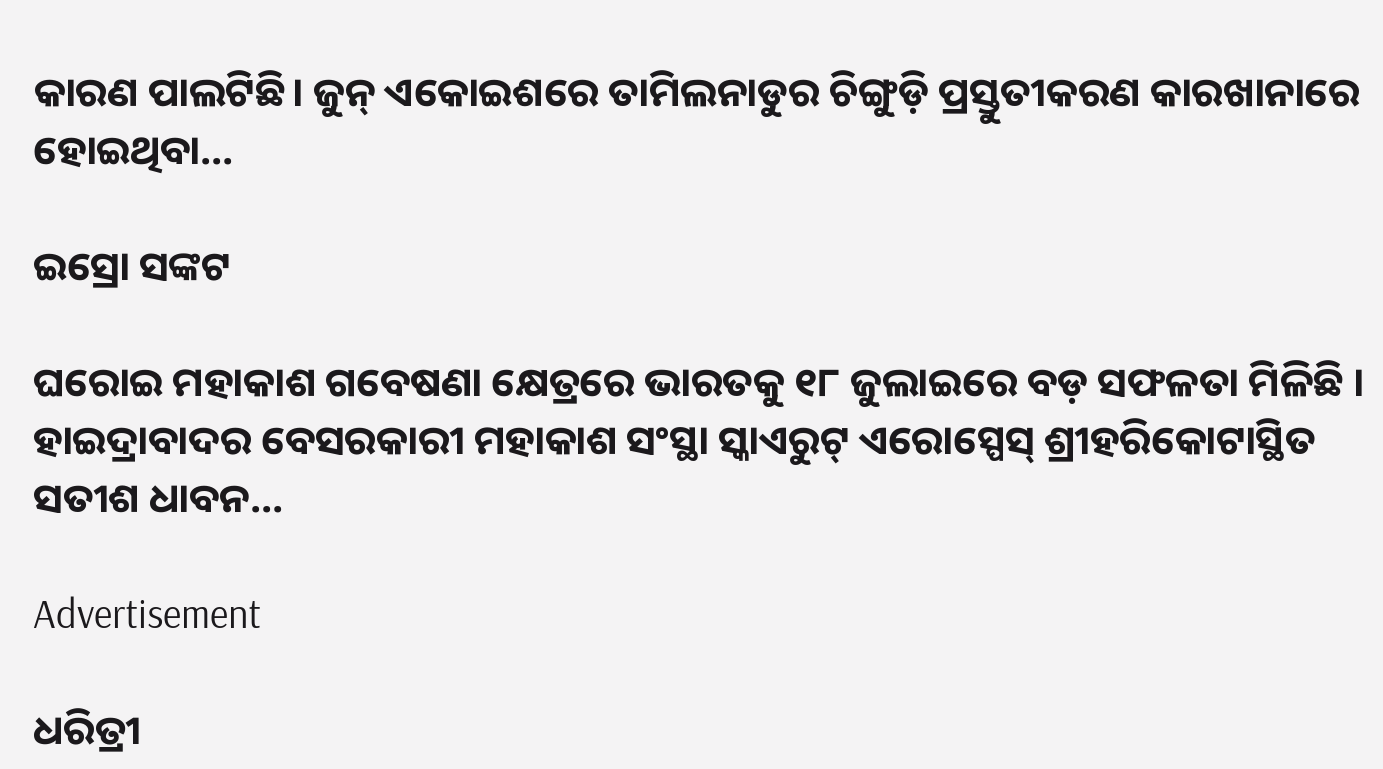କାରଣ ପାଲଟିଛି। ଜୁନ୍‌ ଏକୋଇଶରେ ତାମିଲନାଡୁର ଚିଙ୍ଗୁଡ଼ି ପ୍ରସ୍ତୁତୀକରଣ କାରଖାନାରେ ହୋଇଥିବା…

ଇସ୍ରୋ ସଙ୍କଟ

ଘରୋଇ ମହାକାଶ ଗବେଷଣା କ୍ଷେତ୍ରରେ ଭାରତକୁ ୧୮ ଜୁଲାଇରେ ବଡ଼ ସଫଳତା ମିଳିଛି । ହାଇଦ୍ରାବାଦର ବେସରକାରୀ ମହାକାଶ ସଂସ୍ଥା ସ୍କାଏରୁଟ୍‌ ଏରୋସ୍ପେସ୍‌ ଶ୍ରୀହରିକୋଟାସ୍ଥିତ ସତୀଶ ଧାବନ…

Advertisement

ଧରିତ୍ରୀ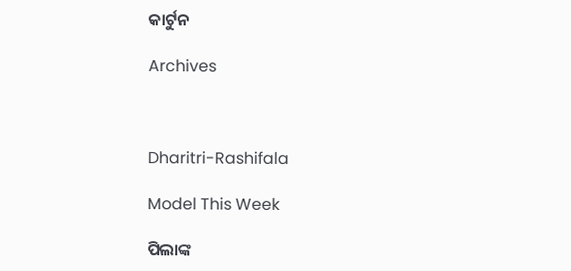କାର୍ଟୁନ

Archives



Dharitri-Rashifala

Model This Week

ପିଲାଙ୍କ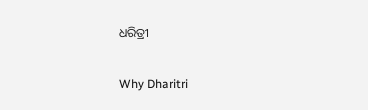ଧରିତ୍ରୀ

Why Dharitri